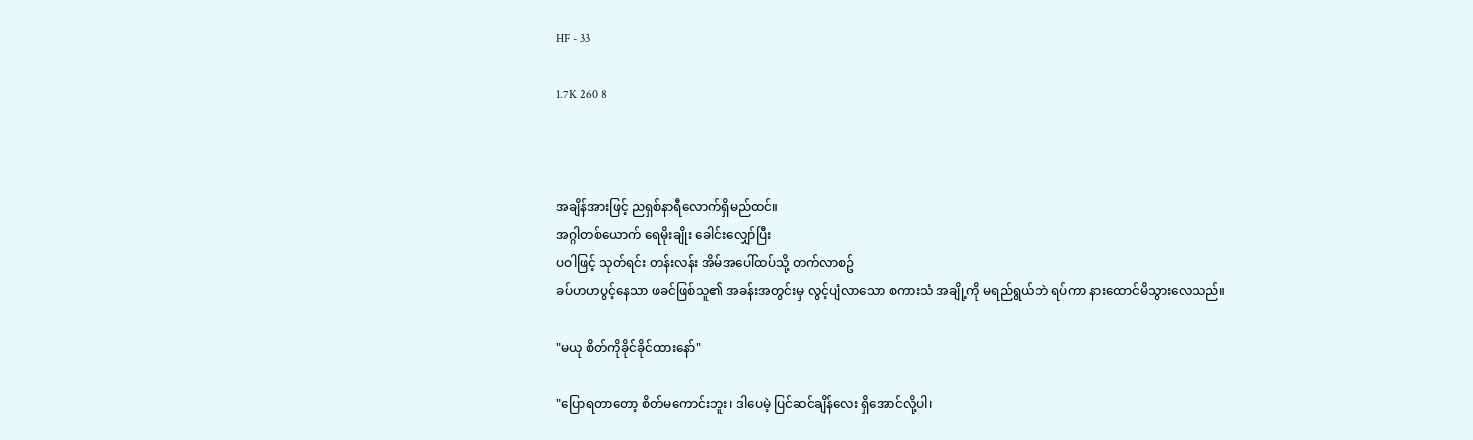HF - 33

1.7K 260 8



အချိန်အားဖြင့် ညရှစ်နာရီလောက်ရှိမည်ထင်။
အဂ္ဂါတစ်ယောက် ရေမိုးချိုး ခေါင်းလျှော်ပြီး
ပဝါဖြင့် သုတ်ရင်း တန်းလန်း အိမ်အပေါ်ထပ်သို့ တက်လာစဥ်
ခပ်ဟဟပွင့်နေသာ ဖခင်ဖြစ်သူ၏ အခန်းအတွင်းမှ လွင့်ပျံလာသော စကားသံ အချို့ကို မရည်ရွယ်ဘဲ ရပ်ကာ နားထောင်မိသွားလေသည်။

"မယု စိတ်ကိုခိုင်ခိုင်ထားနော်"

"ပြောရတာတော့ စိတ်မကောင်းဘူး၊ ဒါပေမဲ့ ပြင်ဆင်ချိန်လေး ရှိအောင်လို့ပါ၊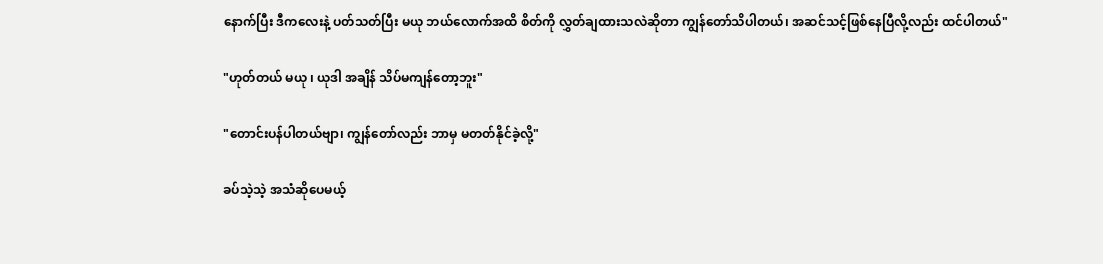နောက်ပြီး ဒီကလေးနဲ့ ပတ်သတ်ပြီး မယု ဘယ်လောက်အထိ စိတ်ကို လွှတ်ချထားသလဲဆိုတာ ကျွန်တော်သိပါတယ်၊ အဆင်သင့်ဖြစ်နေပြီလို့လည်း ထင်ပါတယ်"

"ဟုတ်တယ် မယု ၊ ယုဒါ အချိန် သိပ်မကျန်တော့ဘူး"

"တောင်းပန်ပါတယ်ဗျာ၊ ကျွန်တော်လည်း ဘာမှ မတတ်နိုင်ခဲ့လို့"

ခပ်သဲ့သဲ့ အသံဆိုပေမယ့်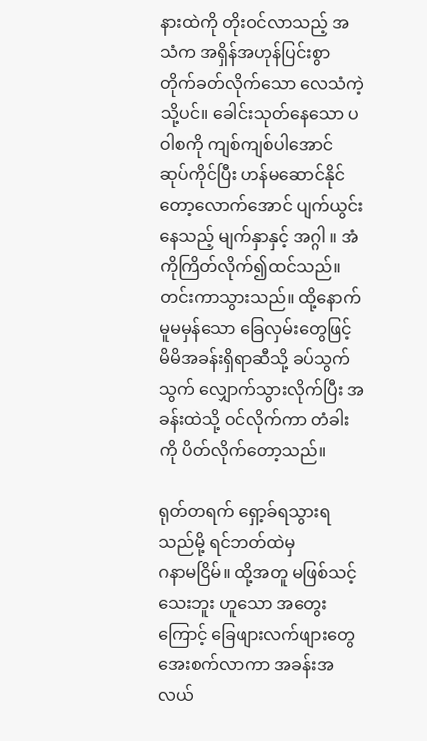နားထဲကို တိုးဝင်လာသည့် အသံက အရှိန်အဟုန်ပြင်းစွာ တိုက်ခတ်လိုက်သော လေသံကဲ့သို့ပင်။ ခေါင်းသုတ်နေသော ပဝါစကို ကျစ်ကျစ်ပါအောင် ဆုပ်ကိုင်ပြီး ဟန်မဆောင်နိုင်တော့လောက်အောင် ပျက်ယွင်းနေသည့် မျက်နှာနှင့် အဂ္ဂါ ။ အံကိုကြိတ်လိုက်၍ထင်သည်။
တင်းကာသွားသည်။ ထို့နောက်
မူမမှန်သော ခြေလှမ်းတွေဖြင့် မိမိအခန်းရှိရာဆီသို့ ခပ်သွက်သွက် လျှောက်သွားလိုက်ပြီး အခန်းထဲသို့ ဝင်လိုက်ကာ တံခါးကို ပိတ်လိုက်တော့သည်။

ရုတ်တရက် ရှော့ခ်ရသွားရသည်မို့ ရင်ဘတ်ထဲမှ
ဂနာမငြိမ်။ ထို့အတူ မဖြစ်သင့်သေးဘူး ဟူသော အတွေးကြောင့် ခြေဖျားလက်ဖျားတွေ အေးစက်လာကာ အခန်းအလယ်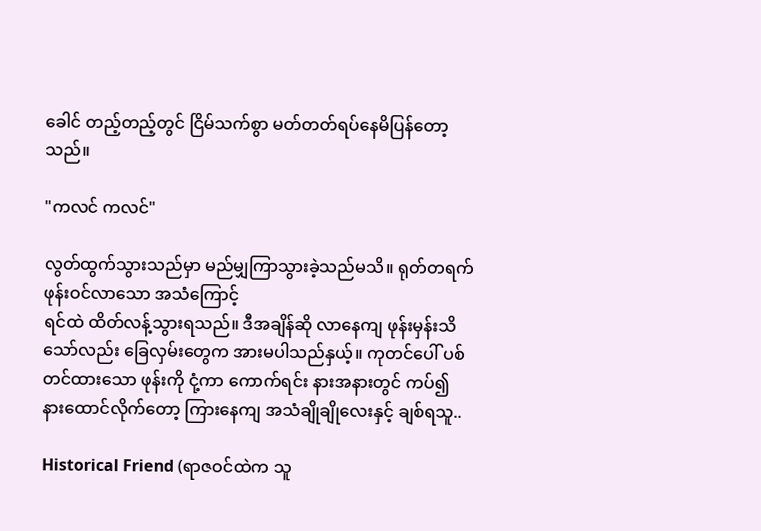ခေါင် တည့်တည့်တွင် ငြိမ်သက်စွာ မတ်တတ်ရပ်နေမိပြန်တော့သည်။

"ကလင် ကလင်"

လွတ်ထွက်သွားသည်မှာ မည်မျှကြာသွားခဲ့သည်မသိ။ ရုတ်တရက် ဖုန်းဝင်လာသော အသံကြောင့်
ရင်ထဲ ထိတ်လန့်သွားရသည်။ ဒီအချိန်ဆို လာနေကျ ဖုန်းမှန်းသိသော်လည်း ခြေလှမ်းတွေက အားမပါသည်နှယ့်။ ကုတင်ပေါ် ပစ်တင်ထားသော ဖုန်းကို ငုံ့ကာ ကောက်ရင်း နားအနားတွင် ကပ်၍ နားထောင်လိုက်တော့ ကြားနေကျ အသံချိုချိုလေးနှင့် ချစ်ရသူ..

Historical Friend (ရာဇဝင်ထဲက သူ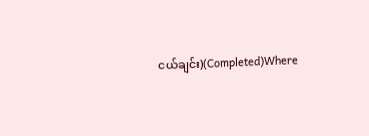ငယ်ချင်း)(Completed)Where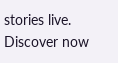stories live. Discover now